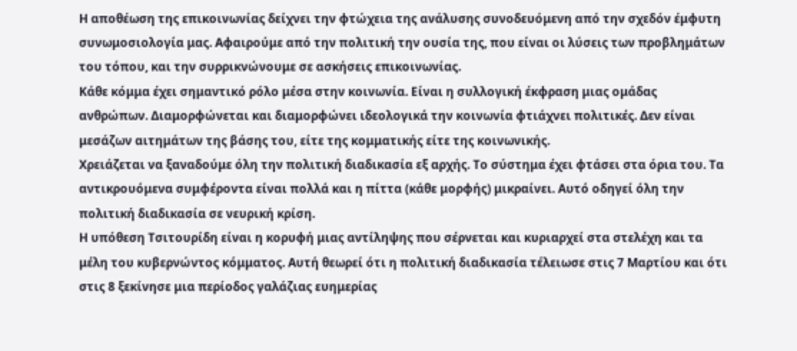Η αποθέωση της επικοινωνίας δείχνει την φτώχεια της ανάλυσης συνοδευόμενη από την σχεδόν έμφυτη συνωμοσιολογία μας. Αφαιρούμε από την πολιτική την ουσία της, που είναι οι λύσεις των προβλημάτων του τόπου, και την συρρικνώνουμε σε ασκήσεις επικοινωνίας.
Κάθε κόμμα έχει σημαντικό ρόλο μέσα στην κοινωνία. Είναι η συλλογική έκφραση μιας ομάδας ανθρώπων. Διαμορφώνεται και διαμορφώνει ιδεολογικά την κοινωνία φτιάχνει πολιτικές. Δεν είναι μεσάζων αιτημάτων της βάσης του, είτε της κομματικής είτε της κοινωνικής.
Χρειάζεται να ξαναδούμε όλη την πολιτική διαδικασία εξ αρχής. Το σύστημα έχει φτάσει στα όρια του. Τα αντικρουόμενα συμφέροντα είναι πολλά και η πίττα (κάθε μορφής) μικραίνει. Αυτό οδηγεί όλη την πολιτική διαδικασία σε νευρική κρίση.
Η υπόθεση Τσιτουρίδη είναι η κορυφή μιας αντίληψης που σέρνεται και κυριαρχεί στα στελέχη και τα μέλη του κυβερνώντος κόμματος. Αυτή θεωρεί ότι η πολιτική διαδικασία τέλειωσε στις 7 Μαρτίου και ότι στις 8 ξεκίνησε μια περίοδος γαλάζιας ευημερίας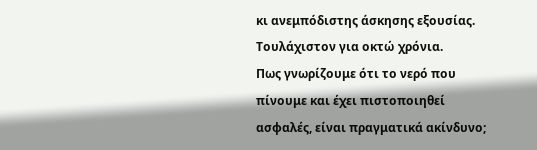κι ανεμπόδιστης άσκησης εξουσίας. Τουλάχιστον για οκτώ χρόνια.
Πως γνωρίζουμε ότι το νερό που πίνουμε και έχει πιστοποιηθεί ασφαλές, είναι πραγματικά ακίνδυνο;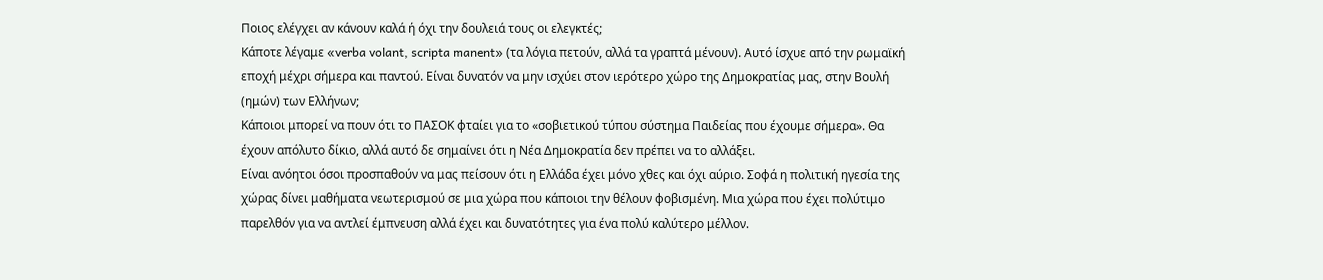Ποιος ελέγχει αν κάνουν καλά ή όχι την δουλειά τους οι ελεγκτές;
Κάποτε λέγαμε «verba volant, scripta manent» (τα λόγια πετούν, αλλά τα γραπτά μένουν). Αυτό ίσχυε από την ρωμαϊκή εποχή μέχρι σήμερα και παντού. Είναι δυνατόν να μην ισχύει στον ιερότερο χώρο της Δημοκρατίας μας, στην Βουλή (ημών) των Ελλήνων;
Κάποιοι μπορεί να πουν ότι το ΠΑΣΟΚ φταίει για το «σοβιετικού τύπου σύστημα Παιδείας που έχουμε σήμερα». Θα έχουν απόλυτο δίκιο, αλλά αυτό δε σημαίνει ότι η Νέα Δημοκρατία δεν πρέπει να το αλλάξει.
Είναι ανόητοι όσοι προσπαθούν να μας πείσουν ότι η Ελλάδα έχει μόνο χθες και όχι αύριο. Σοφά η πολιτική ηγεσία της χώρας δίνει μαθήματα νεωτερισμού σε μια χώρα που κάποιοι την θέλουν φοβισμένη. Μια χώρα που έχει πολύτιμο παρελθόν για να αντλεί έμπνευση αλλά έχει και δυνατότητες για ένα πολύ καλύτερο μέλλον.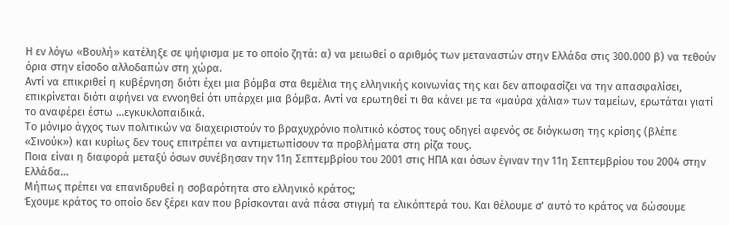Η εν λόγω «Βουλή» κατέληξε σε ψήφισμα με το οποίο ζητά: α) να μειωθεί ο αριθμός των μεταναστών στην Ελλάδα στις 300.000 β) να τεθούν όρια στην είσοδο αλλοδαπών στη χώρα.
Αντί να επικριθεί η κυβέρνηση διότι έχει μια βόμβα στα θεμέλια της ελληνικής κοινωνίας της και δεν αποφασίζει να την απασφαλίσει, επικρίνεται διότι αφήνει να εννοηθεί ότι υπάρχει μια βόμβα. Αντί να ερωτηθεί τι θα κάνει με τα «μαύρα χάλια» των ταμείων, ερωτάται γιατί το αναφέρει έστω …εγκυκλοπαιδικά.
Το μόνιμο άγχος των πολιτικών να διαχειριστούν το βραχυχρόνιο πολιτικό κόστος τους οδηγεί αφενός σε διόγκωση της κρίσης (βλέπε «Σινούκ») και κυρίως δεν τους επιτρέπει να αντιμετωπίσουν τα προβλήματα στη ρίζα τους.
Ποια είναι η διαφορά μεταξύ όσων συνέβησαν την 11η Σεπτεμβρίου του 2001 στις ΗΠΑ και όσων έγιναν την 11η Σεπτεμβρίου του 2004 στην Ελλάδα…
Μήπως πρέπει να επανιδρυθεί η σοβαρότητα στο ελληνικό κράτος;
Έχουμε κράτος το οποίο δεν ξέρει καν που βρίσκονται ανά πάσα στιγμή τα ελικόπτερά του. Και θέλουμε σ’ αυτό το κράτος να δώσουμε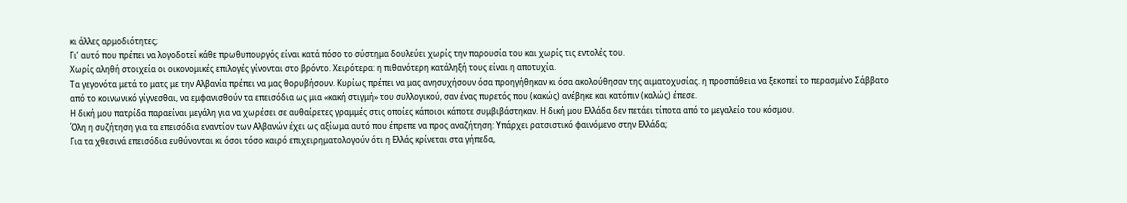κι άλλες αρμοδιότητες;
Γι’ αυτό που πρέπει να λογοδοτεί κάθε πρωθυπουργός είναι κατά πόσο το σύστημα δουλεύει χωρίς την παρουσία του και χωρίς τις εντολές του.
Χωρίς αληθή στοιχεία οι οικονομικές επιλογές γίνονται στο βρόντο. Χειρότερα: η πιθανότερη κατάληξή τους είναι η αποτυχία.
Τα γεγονότα μετά το ματς με την Αλβανία πρέπει να μας θορυβήσουν. Κυρίως πρέπει να μας ανησυχήσουν όσα προηγήθηκαν κι όσα ακολούθησαν της αιματοχυσίας. η προσπάθεια να ξεκοπεί το περασμένο Σάββατο από το κοινωνικό γίγνεσθαι, να εμφανισθούν τα επεισόδια ως μια «κακή στιγμή» του συλλογικού, σαν ένας πυρετός που (κακώς) ανέβηκε και κατόπιν (καλώς) έπεσε.
Η δική μου πατρίδα παραείναι μεγάλη για να χωρέσει σε αυθαίρετες γραμμές στις οποίες κάποιοι κάποτε συμβιβάστηκαν. Η δική μου Ελλάδα δεν πετάει τίποτα από το μεγαλείο του κόσμου.
Όλη η συζήτηση για τα επεισόδια εναντίον των Αλβανών έχει ως αξίωμα αυτό που έπρεπε να προς αναζήτηση: Υπάρχει ρατσιστικό φαινόμενο στην Ελλάδα;
Για τα χθεσινά επεισόδια ευθύνονται κι όσοι τόσο καιρό επιχειρηματολογούν ότι η Ελλάς κρίνεται στα γήπεδα,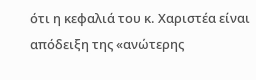ότι η κεφαλιά του κ. Χαριστέα είναι απόδειξη της «ανώτερης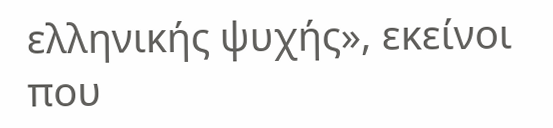ελληνικής ψυχής», εκείνοι που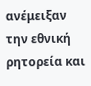ανέμειξαν την εθνική ρητορεία και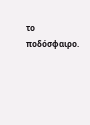το ποδόσφαιρο.